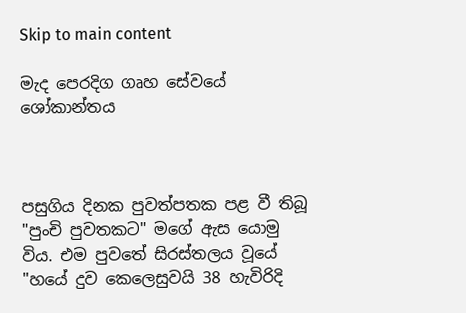Skip to main content

මැද පෙරදිග ගෘහ සේවයේ ශෝකාන්තය



පසුගිය දිනක පුවත්පතක පළ වී තිබූ "පුංචි පුවතකට" මගේ ඇස යොමු විය. එම පුවතේ සිරස්‌තලය වූයේ "හයේ දුව කෙලෙසුවයි 38 හැවිරිදි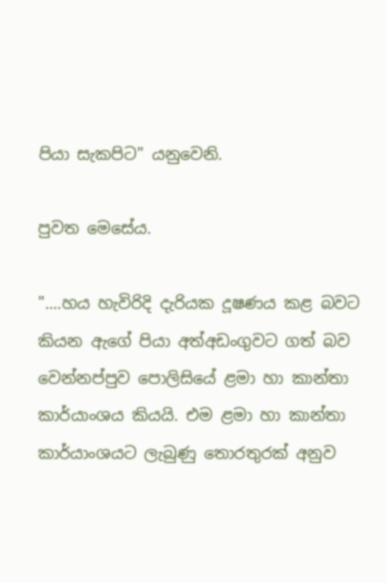පියා සැකපිට" යනුවෙනි.

පුවත මෙසේය.

"....හය හැවිරිදි දැරියක දූෂණය කළ බවට කියන ඇගේ පියා අත්අඩංගුවට ගත් බව වෙන්නප්පුව පොලිසියේ ළමා හා කාන්තා කාර්යාංශය කියයි. එම ළමා හා කාන්තා කාර්යාංශයට ලැබුණු තොරතුරක්‌ අනුව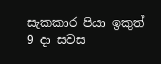සැකකාර පියා ඉකුත් 9 දා සවස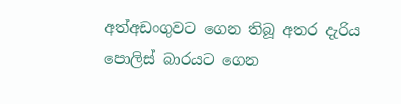අත්අඩංගුවට ගෙන තිබූ අතර දැරිය පොලිස්‌ බාරයට ගෙන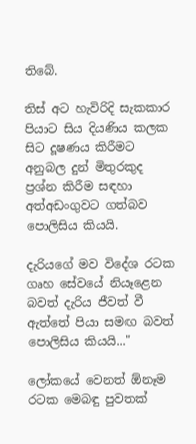තිබේ.

තිස්‌ අට හැවිරිදි සැකකාර පියාට සිය දියණිය කලක සිට දූෂණය කිරීමට අනුබල දුන් මිතුරකුද ප්‍රශ්න කිරීම සඳහා අත්අඩංගුවට ගත්බව පොලිසිය කියයි.

දැරියගේ මව විදේශ රටක ගෘහ සේවයේ නියෑළෙන බවත් දැරිය ජීවත් වී ඇත්තේ පියා සමඟ බවත් පොලිසිය කියයි..."

ලෝකයේ වෙනත් ඕනෑම රටක මෙබඳු පුවතක්‌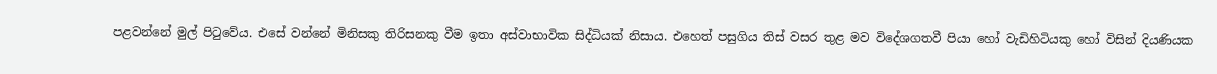පළවන්නේ මුල් පිටුවේය. එසේ වන්නේ මිනිසකු තිරිසනකු වීම ඉතා අස්‌වාභාවික සිද්ධියක්‌ නිසාය. එහෙත් පසුගිය තිස්‌ වසර තුළ මව විදේශගතවී පියා හෝ වැඩිහිටියකු හෝ විසින් දියණියක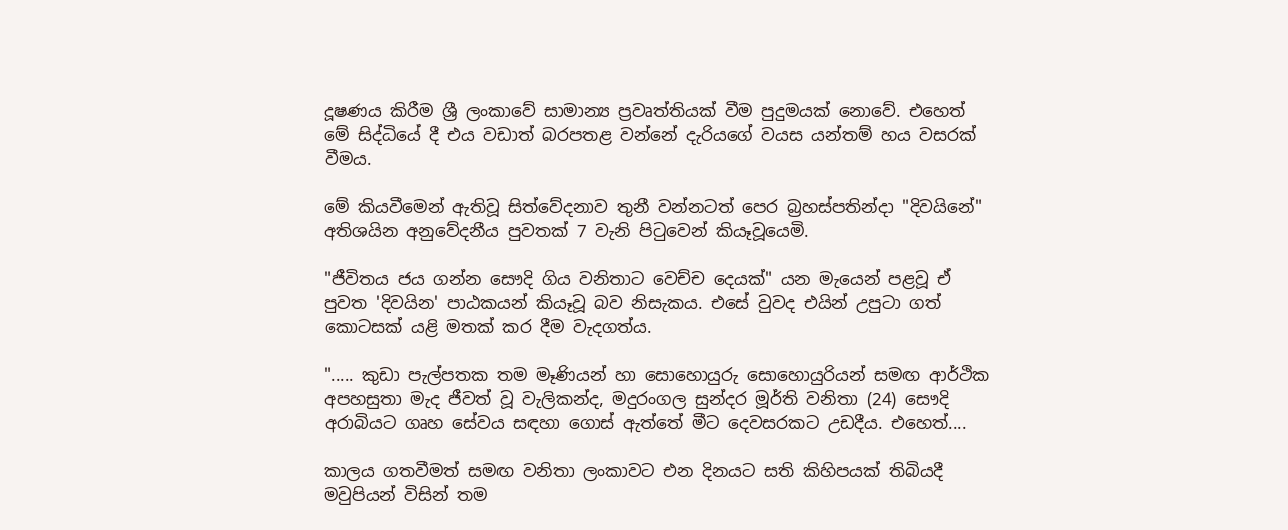දූෂණය කිරීම ශ්‍රී ලංකාවේ සාමාන්‍ය ප්‍රවෘත්තියක්‌ වීම පුදුමයක්‌ නොවේ. එහෙත් මේ සිද්ධියේ දී එය වඩාත් බරපතළ වන්නේ දැරියගේ වයස යන්තම් හය වසරක්‌ වීමය.

මේ කියවීමෙන් ඇතිවූ සිත්වේදනාව තුනී වන්නටත් පෙර බ්‍රහස්‌පතින්දා "දිවයිනේ" අතිශයින අනුවේදනීය පුවතක්‌ 7 වැනි පිටුවෙන් කියෑවූයෙමි.

"ජීවිතය ජය ගන්න සෞදි ගිය වනිතාට වෙච්ච දෙයක්‌" යන මැයෙන් පළවූ ඒ පුවත 'දිවයින' පාඨකයන් කියෑවූ බව නිසැකය. එසේ වුවද එයින් උපුටා ගත් කොටසක්‌ යළි මතක්‌ කර දීම වැදගත්ය.

"..... කුඩා පැල්පතක තම මෑණියන් හා සොහොයුරු සොහොයුරියන් සමඟ ආර්ථික අපහසුතා මැද ජීවත් වූ වැලිකන්ද, මදුරංගල සුන්දර මූර්ති වනිතා (24) සෞදි අරාබියට ගෘහ සේවය සඳහා ගොස්‌ ඇත්තේ මීට දෙවසරකට උඩදීය. එහෙත්....

කාලය ගතවීමත් සමඟ වනිතා ලංකාවට එන දිනයට සති කිහිපයක්‌ තිබියදී මවුපියන් විසින් තම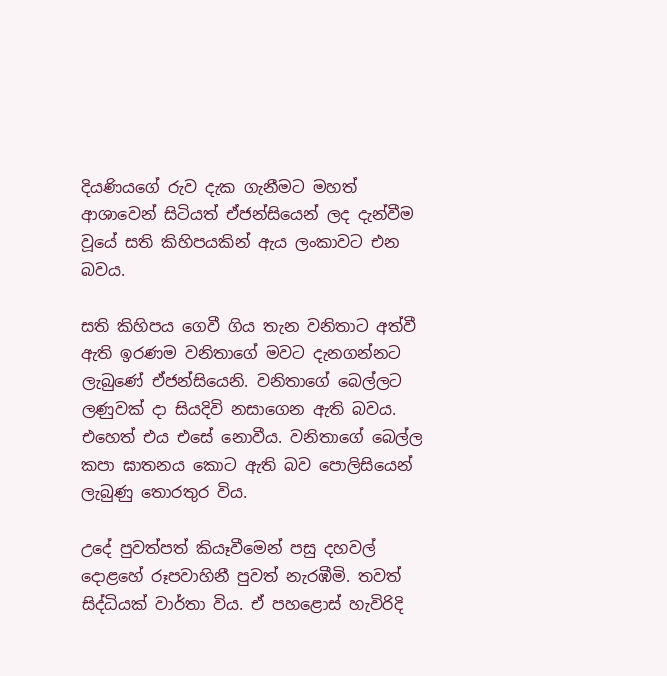දියණියගේ රුව දැක ගැනීමට මහත් ආශාවෙන් සිටියත් ඒජන්සියෙන් ලද දැන්වීම වූයේ සති කිහිපයකින් ඇය ලංකාවට එන බවය.

සති කිහිපය ගෙවී ගිය තැන වනිතාට අත්වී ඇති ඉරණම වනිතාගේ මවට දැනගන්නට ලැබුණේ ඒජන්සියෙනි. වනිතාගේ බෙල්ලට ලණුවක්‌ දා සියදිවි නසාගෙන ඇති බවය. එහෙත් එය එසේ නොවීය. වනිතාගේ බෙල්ල කපා ඝාතනය කොට ඇති බව පොලිසියෙන් ලැබුණු තොරතුර විය.

උදේ පුවත්පත් කියෑවීමෙන් පසු දහවල් දොළහේ රූපවාහිනී පුවත් නැරඹීමි. තවත් සිද්ධියක්‌ වාර්තා විය. ඒ පහළොස්‌ හැවිරිදි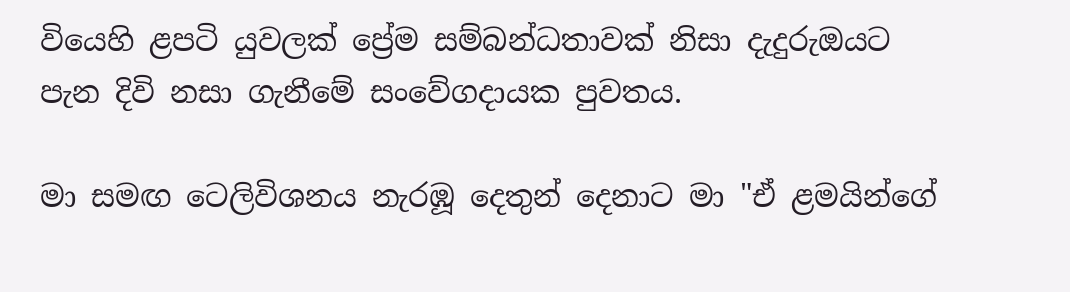වියෙහි ළපටි යුවලක්‌ ප්‍රේම සම්බන්ධතාවක්‌ නිසා දැදුරුඔයට පැන දිවි නසා ගැනීමේ සංවේගදායක පුවතය.

මා සමඟ ටෙලිවිශනය නැරඹූ දෙතුන් දෙනාට මා "ඒ ළමයින්ගේ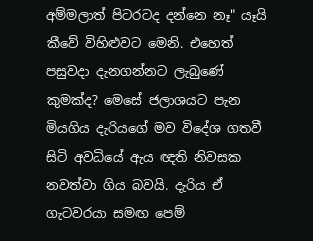අම්මලාත් පිටරටද දන්නෙ නෑ" යෑයි කීවේ විහිළුවට මෙනි. එහෙත් පසුවදා දැනගන්නට ලැබුණේ කුමක්‌ද? මෙසේ ජලාශයට පැන මියගිය දැරියගේ මව විදේශ ගතවී සිටි අවධියේ ඇය ඥති නිවසක නවත්වා ගිය බවයි. දැරිය ඒ ගැටවරයා සමඟ පෙම්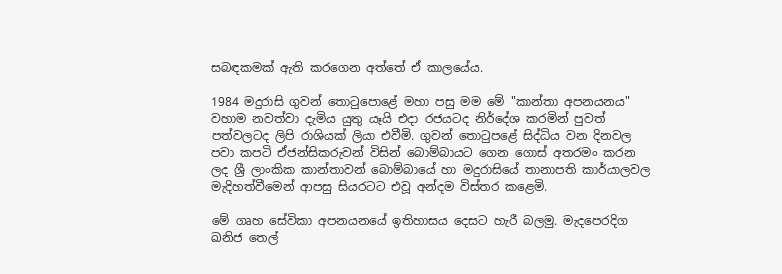සබඳකමක්‌ ඇති කරගෙන අත්තේ ඒ කාලයේය.

1984 මදුරාසි ගුවන් තොටුපොළේ මහා පසු මම මේ "කාන්තා අපනයනය" වහාම නවත්වා දැමිය යුතු යෑයි එදා රජයටද නිර්දේශ කරමින් පුවත් පත්වලටද ලිපි රාශියක්‌ ලියා එවීමි. ගුවන් තොටුපළේ සිද්ධිය වන දිනවල පවා කපටි ඒජන්සිකරුවන් විසින් බොම්බායට ගෙන ගොස්‌ අතරමං කරන ලද ශ්‍රී ලාංකික කාන්තාවන් බොම්බායේ හා මදුරාසියේ තානාපති කාර්යාලවල මැදිහත්වීමෙන් ආපසු සියරටට එවූ අන්දම විස්‌තර කළෙමි.

මේ ගෘහ සේවිකා අපනයනයේ ඉතිහාසය දෙසට හැරී බලමු. මැදපෙරදිග ඛනිජ තෙල්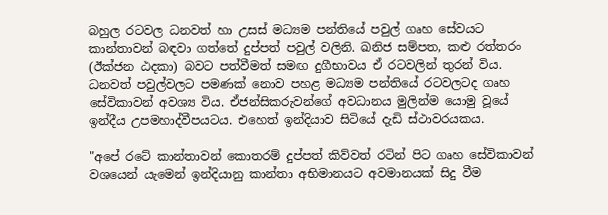බහුල රටවල ධනවත් හා උසස්‌ මධ්‍යම පන්තියේ පවුල් ගෘහ සේවයට කාන්තාවන් බඳවා ගත්තේ දුප්පත් පවුල් වලිනි. ඛනිජ සම්පත, කළු රත්තරං (ඊක්‌ජන ඨදකා) බවට පත්වීමත් සමඟ දුගීභාවය ඒ රටවලින් තුරන් විය. ධනවත් පවුල්වලට පමණක්‌ නොව පහළ මධ්‍යම පන්තියේ රටවලටද ගෘහ සේවිකාවන් අවශ්‍ය විය. ඒජන්සිකරුවන්ගේ අවධානය මුලින්ම යොමු වූයේ ඉන්දීය උපමහාද්වීපයටය. එහෙත් ඉන්දියාව සිටියේ දැඩි ස්‌ථාවරයකය.

"අපේ රටේ කාන්තාවන් කොතරම් දුප්පත් කිව්වත් රටින් පිට ගෘහ සේවිකාවන් වශයෙන් යැමෙන් ඉන්දියානු කාන්තා අභිමානයට අවමානයක්‌ සිදු වීම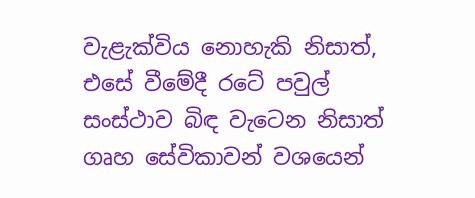වැළැක්‌විය නොහැකි නිසාත්, එසේ වීමේදී රටේ පවුල් සංස්‌ථාව බිඳ වැටෙන නිසාත් ගෘහ සේවිකාවන් වශයෙන්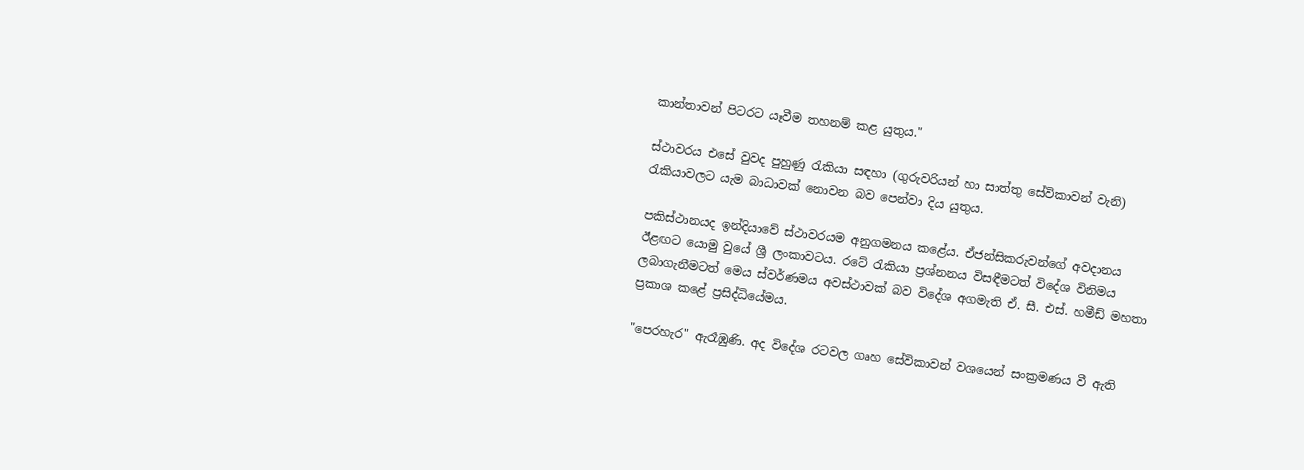කාන්තාවන් පිටරට යෑවීම තහනම් කළ යුතුය."

ස්‌ථාවරය එසේ වුවද පුහුණු රැකියා සඳහා (ගුරුවරියන් හා සාත්තු සේවිකාවන් වැනි) රැකියාවලට යැම බාධාවක්‌ නොවන බව පෙන්වා දිය යුතුය.

පකිස්‌ථානයද ඉන්දියාවේ ස්‌ථාවරයම අනුගමනය කළේය. ඒජන්සිකරුවන්ගේ අවදානය ඊළඟට යොමු වුයේ ශ්‍රී ලංකාවටය. රටේ රැකියා ප්‍රශ්නනය විසඳීමටත් විදේශ විනිමය ලබාගැනීමටත් මෙය ස්‌වර්ණමය අවස්‌ථාවක්‌ බව විදේශ අගමැති ඒ. සී. එස්‌. හමීඩ් මහතා ප්‍රකාශ කළේ ප්‍රසිද්ධියේමය.

"පෙරහැර" ඇරෑඹුණි. අද විදේශ රටවල ගෘහ සේවිකාවන් වශයෙන් සංක්‍රමණය වී ඇති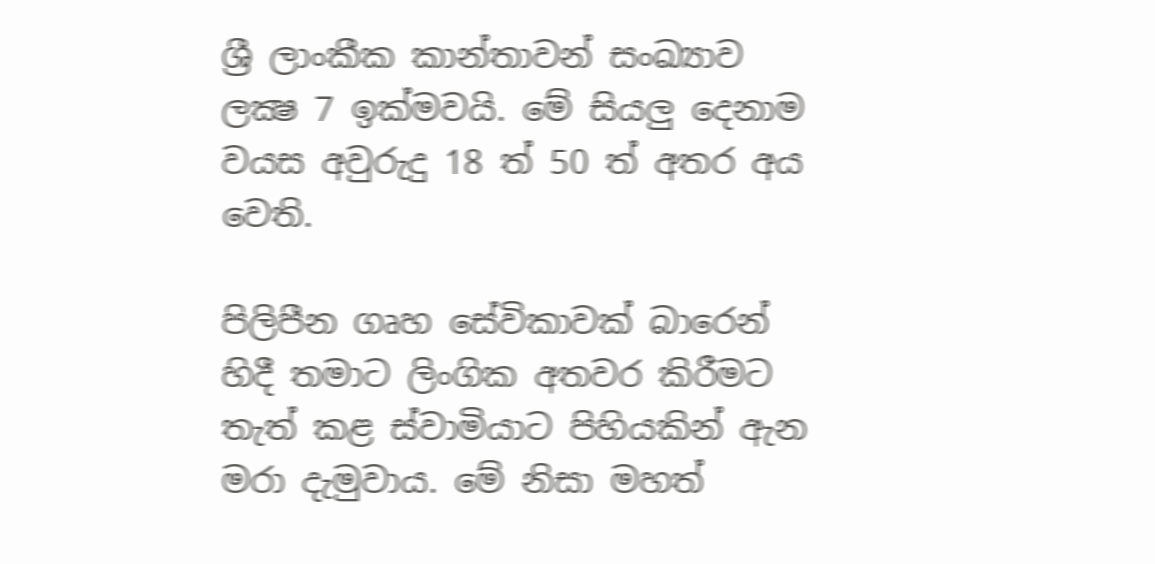ශ්‍රී ලාංකීක කාන්තාවන් සංඛ්‍යාව ලක්‍ෂ 7 ඉක්‌මවයි. මේ සියලු දෙනාම වයස අවුරුදු 18 ත් 50 ත් අතර අය වෙති.

පිලිපීන ගෘහ සේවිකාවක්‌ බාරෙන් හිදී තමාට ලිංගික අතවර කිරීමට තැත් කළ ස්‌වාමියාට පිහියකින් ඇන මරා දැමුවාය. මේ නිසා මහත්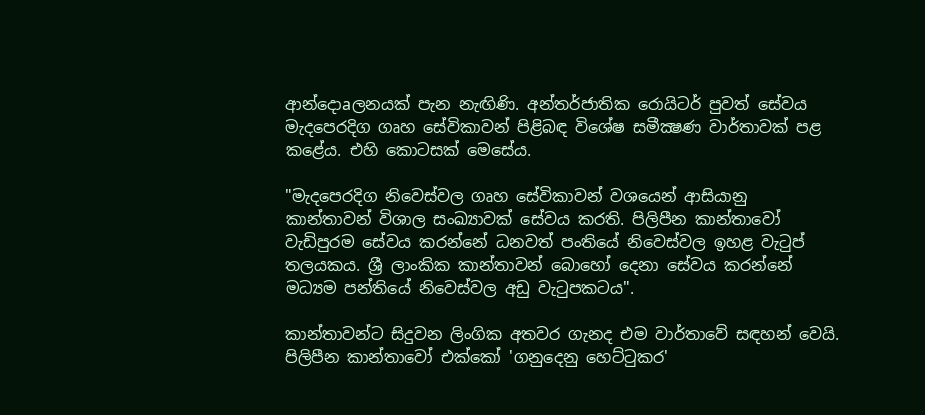ආන්දොaලනයක්‌ පැන නැඟිණි. අන්තර්ජාතික රොයිටර් පුවත් සේවය මැදපෙරදිග ගෘහ සේවිකාවන් පිළිබඳ විශේෂ සමීක්‍ෂණ වාර්තාවක්‌ පළ කළේය. එහි කොටසක්‌ මෙසේය.

"මැදපෙරදිග නිවෙස්‌වල ගෘහ සේවිකාවන් වශයෙන් ආසියානු කාන්තාවන් විශාල සංඛ්‍යාවක්‌ සේවය කරති. පිලිපීන කාන්තාවෝ වැඩිපුරම සේවය කරන්නේ ධනවත් පංතියේ නිවෙස්‌වල ඉහළ වැටුප් තලයකය. ශ්‍රී ලාංකික කාන්තාවන් බොහෝ දෙනා සේවය කරන්නේ මධ්‍යම පන්තියේ නිවෙස්‌වල අඩු වැටුපකටය".

කාන්තාවන්ට සිදුවන ලිංගික අතවර ගැනද එම වාර්තාවේ සඳහන් වෙයි. පිලිපීන කාන්තාවෝ එක්‌කෝ 'ගනුදෙනු හෙට්‌ටුකර'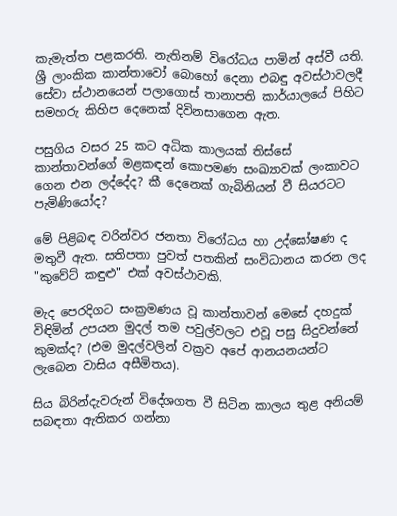කැමැත්ත පළකරති. නැතිනම් විරෝධය පාමින් අස්‌වී යති. ශ්‍රී ලාංකික කාන්තාවෝ බොහෝ දෙනා එබඳු අවස්‌ථාවලදී සේවා ස්‌ථානයෙන් පලාගොස්‌ තානාපති කාර්යාලයේ පිහිට සමහරු කිහිප දෙනෙක්‌ දිවිනසාගෙන ඇත.

පසුගිය වසර 25 කට අධික කාලයක්‌ තිස්‌සේ කාන්තාවන්ගේ මළකඳන් කොපමණ සංඛ්‍යාවක්‌ ලංකාවට ගෙන එන ලද්දේද? කී දෙනෙක්‌ ගැබිනියන් වී සියරටට පැමිණියෝද?

මේ පිළිබඳ වරින්වර ජනතා විරෝධය හා උද්ඝෝෂණ ද මතුවී ඇත. සතිපතා පුවත් පතකින් සංවිධානය කරන ලද "කුවේට්‌ කඳුළු" එක්‌ අවස්‌ථාවකි.

මැද පෙරදිගට සංක්‍රමණය වූ කාන්තාවන් මෙසේ දහදුක්‌ විඳිමින් උපයන මුදල් තම පවුල්වලට එවූ පසු සිදුවන්නේ කුමක්‌ද? (එම මුදල්වලින් වක්‍රව අපේ ආනයනයන්ට ලැබෙන වාසිය අසීමිතය).

සිය බිරින්දැවරුන් විදේශගත වී සිටින කාලය තුළ අනියම් සබඳතා ඇතිකර ගන්නා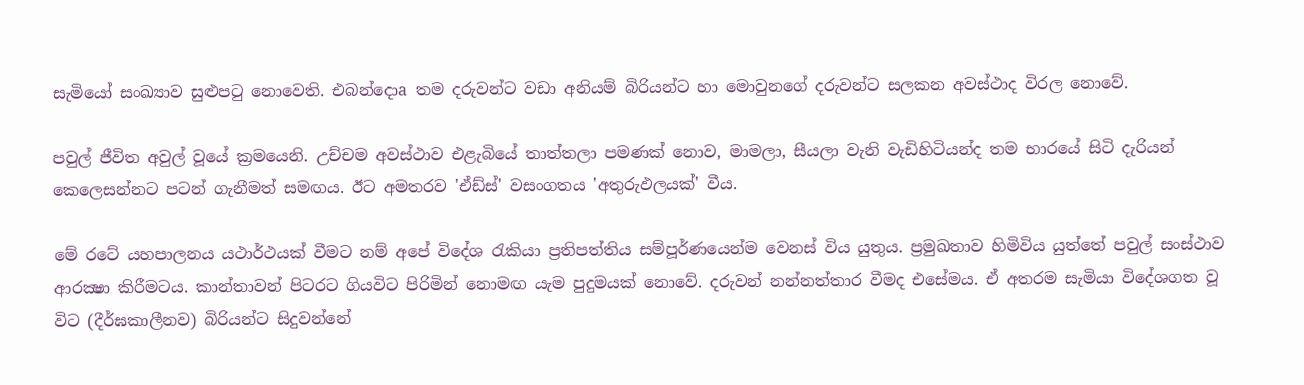සැමියෝ සංඛ්‍යාව සුළුපටු නොවෙති. එබන්දොa තම දරුවන්ට වඩා අනියම් බිරියන්ට හා මොවුනගේ දරුවන්ට සලකන අවස්‌ථාද විරල නොවේ.

පවුල් ජීවිත අවුල් වූයේ ක්‍රමයෙනි. උච්චම අවස්‌ථාව එළැබියේ තාත්තලා පමණක්‌ නොව, මාමලා, සීයලා වැනි වැඩිහිටියන්ද තම භාරයේ සිටි දැරියන් කෙලෙසන්නට පටන් ගැනීමත් සමඟය. ඊට අමතරව 'ඒඩ්ස්‌' වසංගතය 'අතුරුඵලයක්‌' වීය.

මේ රටේ යහපාලනය යථාර්ථයක්‌ වීමට නම් අපේ විදේශ රැකියා ප්‍රතිපත්තිය සම්පූර්ණයෙන්ම වෙනස්‌ විය යුතුය. ප්‍රමුඛතාව හිමිවිය යුත්තේ පවුල් සංස්‌ථාව ආරක්‍ෂා කිරීමටය. කාන්තාවන් පිටරට ගියවිට පිරිමින් නොමඟ යැම පුදුමයක්‌ නොවේ. දරුවන් නන්නත්තාර වීමද එසේමය. ඒ අතරම සැමියා විදේශගත වූ විට (දීර්ඝකාලීනව) බිරියන්ට සිදුවන්නේ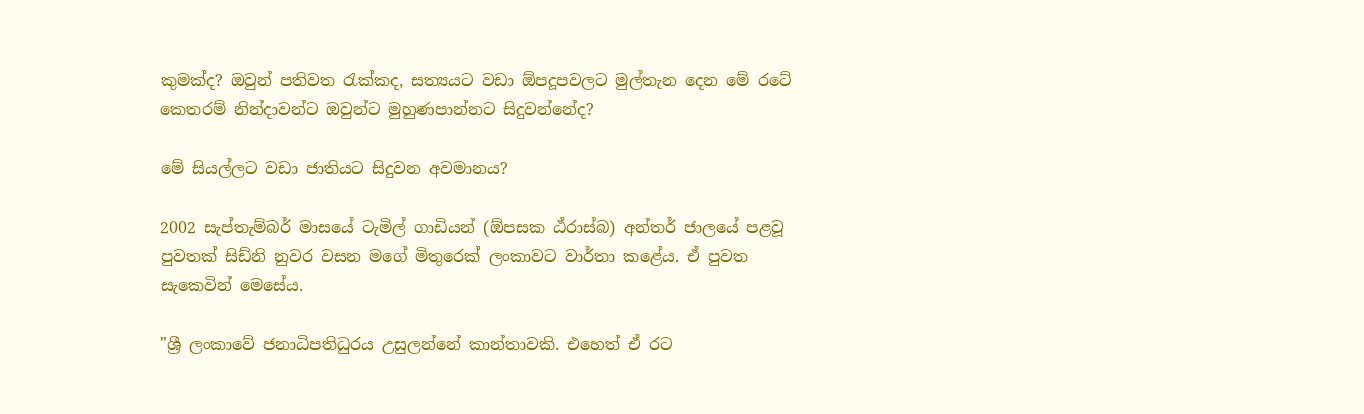කුමක්‌ද? ඔවුන් පතිවත රැක්‌කද, සත්‍යයට වඩා ඕපදූපවලට මුල්තැන දෙන මේ රටේ කෙතරම් නින්දාවන්ට ඔවුන්ට මුහුණපාන්නට සිදුවන්නේද?

මේ සියල්ලට වඩා ජාතියට සිදුවන අවමානය?

2002 සැප්තැම්බර් මාසයේ ටැමිල් ගාඩියන් (ඕපසක ඨ්‌රාස්‌බ) අන්තර් ජාලයේ පළවූ පුවතක්‌ සිඩ්නි නුවර වසන මගේ මිතුරෙක්‌ ලංකාවට වාර්තා කළේය. ඒ පුවත සැකෙවින් මෙසේය.

"ශ්‍රී ලංකාවේ ජනාධිපතිධුරය උසුලන්නේ කාන්තාවකි. එහෙත් ඒ රට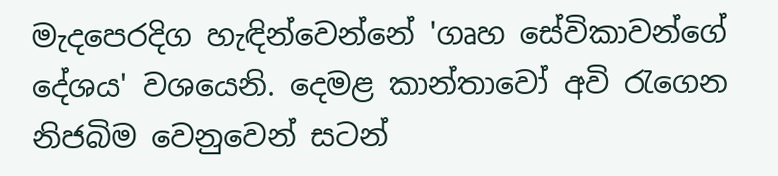මැදපෙරදිග හැඳින්වෙන්නේ 'ගෘහ සේවිකාවන්ගේ දේශය' වශයෙනි. දෙමළ කාන්තාවෝ අවි රැගෙන නිජබිම වෙනුවෙන් සටන්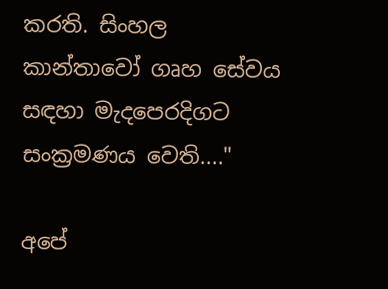කරති. සිංහල කාන්තාවෝ ගෘහ සේවය සඳහා මැදපෙරදිගට සංක්‍රමණය වෙති...."

අපේ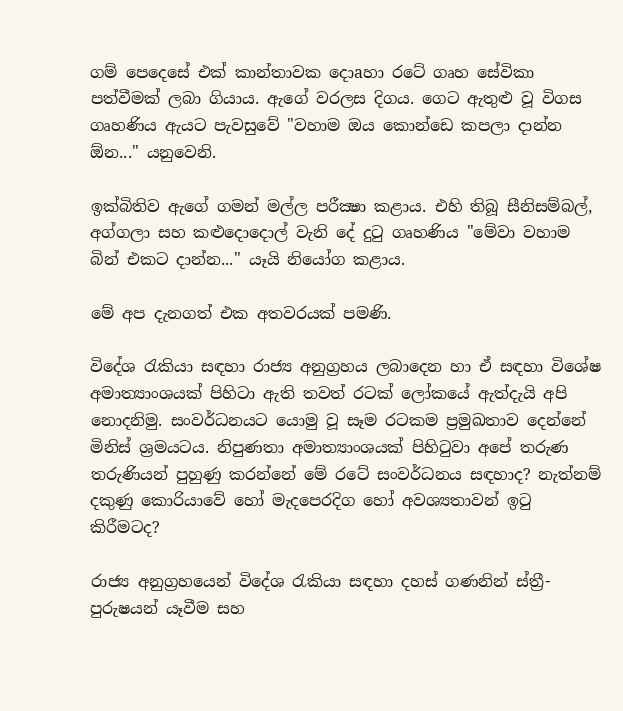ගම් පෙදෙසේ එක්‌ කාන්තාවක දොaහා රටේ ගෘහ සේවිකා පත්වීමක්‌ ලබා ගියාය. ඇගේ වරලස දිගය. ගෙට ඇතුළු වූ විගස ගෘහණිය ඇයට පැවසුවේ "වහාම ඔය කොන්ඩෙ කපලා දාන්න ඕන..." යනුවෙනි.

ඉක්‌බිතිව ඇගේ ගමන් මල්ල පරීක්‍ෂා කළාය. එහි තිබූ සීනිසම්බල්, අග්ගලා සහ කළුදොදොල් වැනි දේ දුටු ගෘහණිය "මේවා වහාම බින් එකට දාන්න..." යෑයි නියෝග කළාය.

මේ අප දැනගත් එක අතවරයක්‌ පමණි.

විදේශ රැකියා සඳහා රාජ්‍ය අනුග්‍රහය ලබාදෙන හා ඒ සඳහා විශේෂ අමාත්‍යාංශයක්‌ පිහිටා ඇති තවත් රටක්‌ ලෝකයේ ඇත්දැයි අපි නොදනිමු. සංවර්ධනයට යොමු වූ සෑම රටකම ප්‍රමුඛතාව දෙන්නේ මිනිස්‌ ශ්‍රමයටය. නිපුණතා අමාත්‍යාංශයක්‌ පිහිටුවා අපේ තරුණ තරුණියන් පුහුණු කරන්නේ මේ රටේ සංවර්ධනය සඳහාද? නැත්නම් දකුණු කොරියාවේ හෝ මැදපෙරදිග හෝ අවශ්‍යතාවන් ඉටු කිරීමටද?

රාජ්‍ය අනුග්‍රහයෙන් විදේශ රැකියා සඳහා දහස්‌ ගණනින් ස්‌ත්‍රී-පුරුෂයන් යෑවීම සහ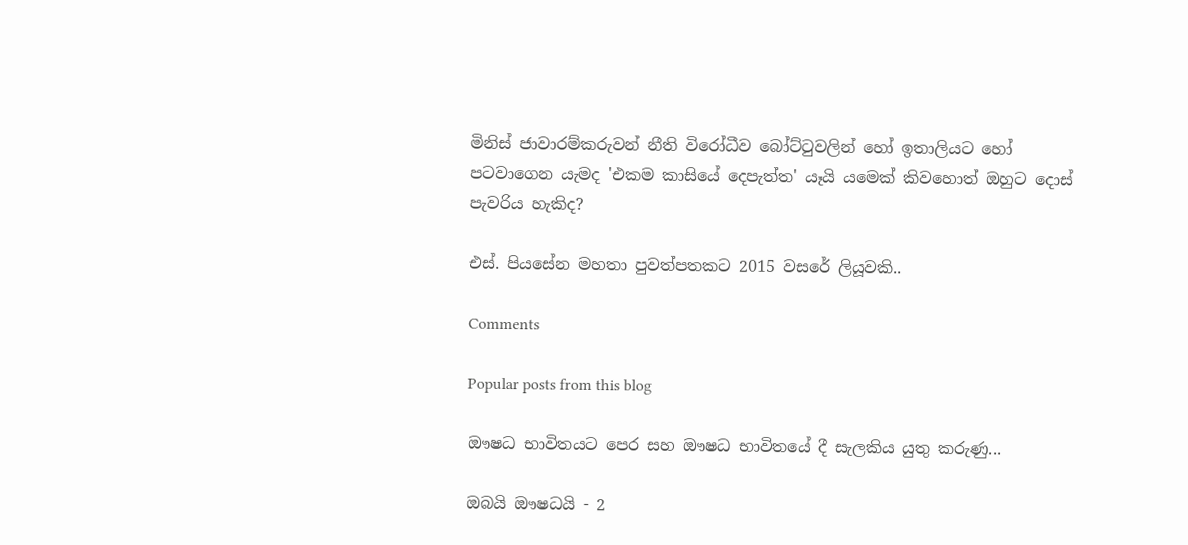මිනිස්‌ ජාවාරම්කරුවන් නීති විරෝධීව බෝට්‌ටුවලින් හෝ ඉතාලියට හෝ පටවාගෙන යැමද 'එකම කාසියේ දෙපැත්ත' යෑයි යමෙක්‌ කිවහොත් ඔහුට දොස්‌ පැවරිය හැකිද?

එස්‌. පියසේන මහතා පුවත්පතකට 2015 වසරේ ලියූවකි..

Comments

Popular posts from this blog

ඖෂධ භාවිතයට පෙර සහ ඖෂධ භාවිතයේ දී සැලකිය යුතු කරුණු...

ඔබයි ඖෂධයි - 2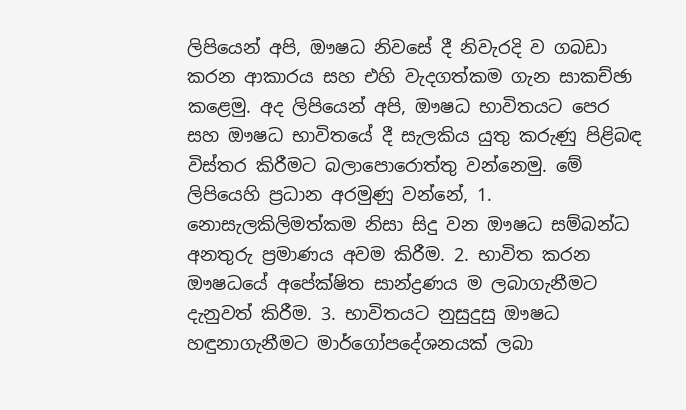ලිපියෙන් අපි, ඖෂධ නිවසේ දී නිවැරදි ව ගබඩා කරන ආකාරය සහ එහි වැදගත්කම ගැන සාකච්ඡා කළෙමු. අද ලිපියෙන් අපි, ඖෂධ භාවිතයට පෙර සහ ඖෂධ භාවිතයේ දී සැලකිය යුතු කරුණු පිළිබඳ විස්‌තර කිරීමට බලාපොරොත්තු වන්නෙමු. මේ ලිපියෙහි ප්‍රධාන අරමුණු වන්නේ, 1. නොසැලකිලිමත්කම නිසා සිදු වන ඖෂධ සම්බන්ධ අනතුරු ප්‍රමාණය අවම කිරීම. 2. භාවිත කරන ඖෂධයේ අපේක්ෂිත සාන්ද්‍රණය ම ලබාගැනීමට දැනුවත් කිරීම. 3. භාවිතයට නුසුදුසු ඖෂධ හඳුනාගැනීමට මාර්ගෝපදේශනයක්‌ ලබා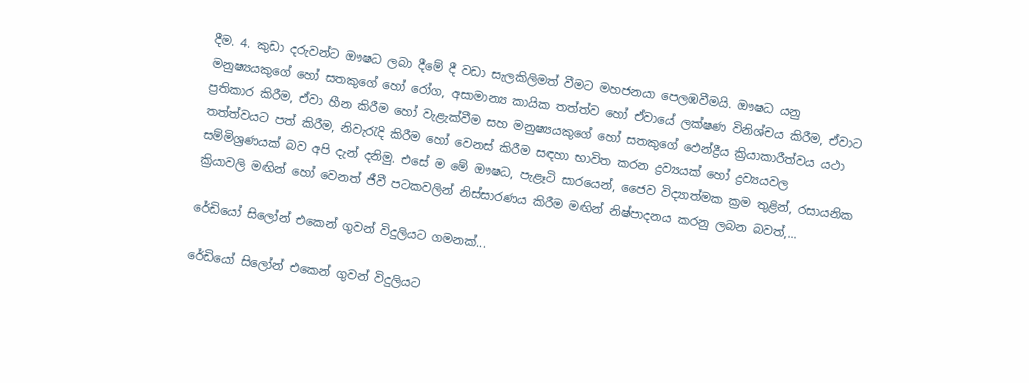දීම. 4. කුඩා දරුවන්ට ඖෂධ ලබා දීමේ දී වඩා සැලකිලිමත් වීමට මහජනයා පෙලඹවීමයි. ඖෂධ යනු මනුෂ්‍යයකුගේ හෝ සතකුගේ හෝ රෝග, අසාමාන්‍ය කායික තත්ත්ව හෝ ඒවායේ ලක්ෂණ විනිශ්චය කිරීම, ඒවාට ප්‍රතිකාර කිරීම, ඒවා හීන කිරීම හෝ වැළැක්‌වීම සහ මනුෂ්‍යයකුගේ හෝ සතකුගේ ඵෙන්ද්‍රීය ක්‍රියාකාරීත්වය යථා තත්ත්වයට පත් කිරීම, නිවැරැදි කිරීම හෝ වෙනස්‌ කිරීම සඳහා භාවිත කරන ද්‍රව්‍යයක්‌ හෝ ද්‍රව්‍යයවල සම්මිශ්‍රණයක්‌ බව අපි දැන් දනිමු. එසේ ම මේ ඖෂධ, පැළෑටි සාරයෙන්, ජෛව විද්‍යාත්මක ක්‍රම තුළින්, රසායනික ක්‍රියාවලි මඟින් හෝ වෙනත් ජීවී පටකවලින් නිස්‌සාරණය කිරීම මඟින් නිෂ්පාදනය කරනු ලබන බවත්,...

රේඩියෝ සිලෝන් එකෙන් ගුවන් විදුලියට ගමනක්...

රේඩියෝ සිලෝන් එකෙන් ගුවන් විදුලියට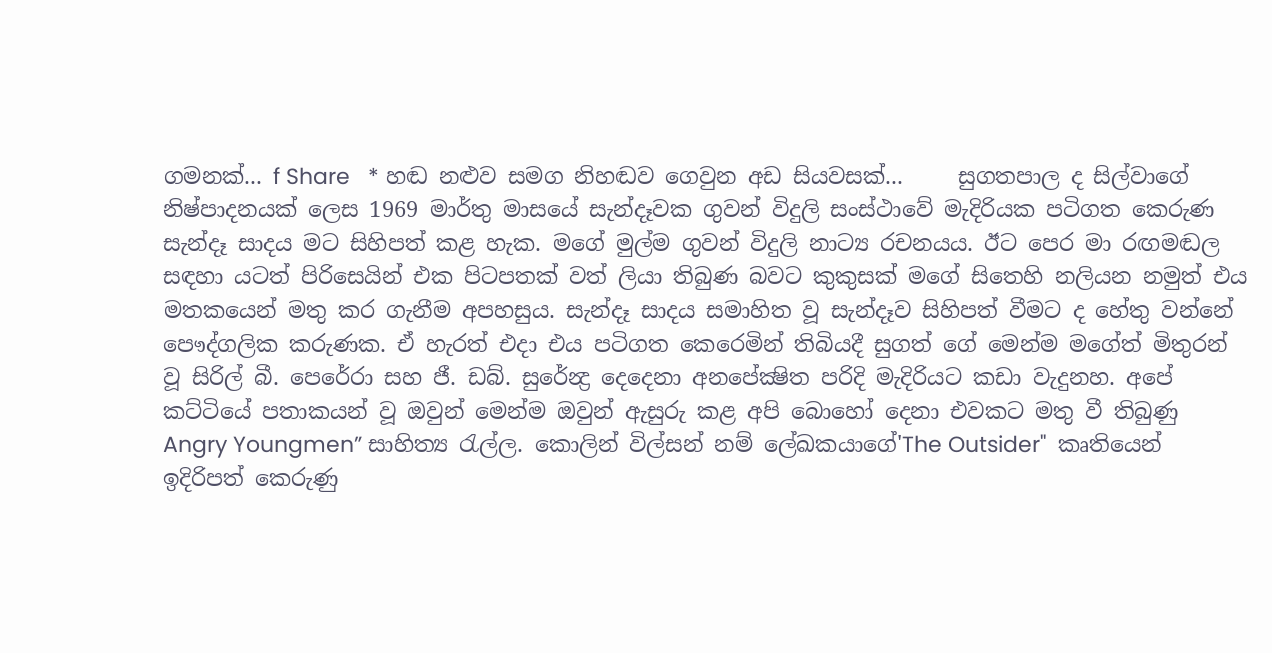ගමනක්... f Share   * හඬ නළුව සමග නිහඬව ගෙවුන අඩ සියවසක්...     සුගතපාල ද සිල්වාගේ නිෂ්පාදනයක් ලෙස 1969 මාර්තු මාසයේ සැන්දෑවක ගුවන් විදුලි සංස්ථාවේ මැදිරියක පටිගත කෙරුණ සැන්දෑ සාදය මට සිහිපත් කළ හැක. මගේ මුල්ම ගුවන් විදුලි නාට්‍ය රචනයය. ඊට පෙර මා රඟමඬල සඳහා යටත් පිරිසෙයින් එක පිටපතක් වත් ලියා තිබුණ බවට කුකුසක් මගේ සිතෙහි නලියන නමුත් එය මතකයෙන් මතු කර ගැනීම අපහසුය. සැන්දෑ සාදය සමාහිත වූ සැන්දෑව සිහිපත් වීමට ද හේතු වන්නේ පෞද්ගලික කරුණක. ඒ හැරත් එදා එය පටිගත කෙරෙමින් තිබියදී සුගත් ගේ මෙන්ම මගේත් මිතුරන් වූ සිරිල් බී. පෙරේරා සහ ජී. ඩබ්. සුරේන්‍ද්‍ර දෙදෙනා අනපේක්‍ෂිත පරිදි මැදිරියට කඩා වැදුනහ. අපේ කට්ටියේ පතාකයන් වූ ඔවුන් මෙන්ම ඔවුන් ඇසුරු කළ අපි බොහෝ දෙනා එවකට මතු වී තිබුණු Angry Youngmen” සාහිත්‍ය රැල්ල. කොලින් විල්සන් නම් ලේඛකයාගේ'The Outsider"  කෘතියෙන් ඉදිරිපත් කෙරුණු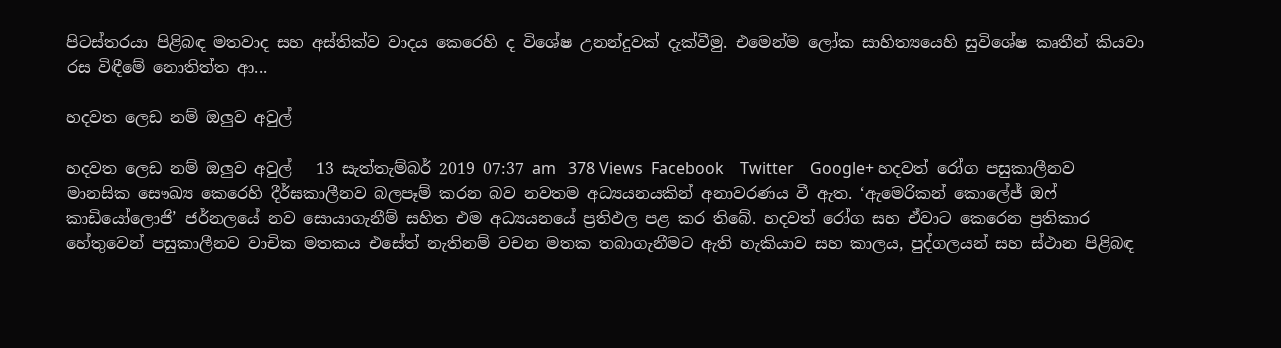පිටස්තරයා පිළිබඳ මතවාද සහ අස්තික්ව වාදය කෙරෙහි ද විශේෂ උනන්දුවක් දැක්වීමු. එමෙන්ම ලෝක සාහිත්‍යයෙහි සුවිශේෂ කෘතීන් කියවා රස විඳීමේ නොතිත්ත ආ...

හදවත ලෙඩ නම් ඔලුව අවුල්

හදවත ලෙඩ නම් ඔලුව අවුල්   13 සැත්තැම්බර් 2019 07:37 am   378 Views  Facebook    Twitter    Google+ හදවත් රෝග පසුකාලීනව මානසික සෞඛ්‍ය කෙරෙහි දීර්ඝකාලීනව බලපෑම් කරන බව නවතම අධ්‍යයනයකින් අනාවරණය වී ඇත. ‘ඇමෙරිකන් කොලේජ් ඔෆ් කාඩියෝලොජි’ ජර්නලයේ නව සොයාගැනීම් සහිත එම අධ්‍යයනයේ ප්‍රතිඵල පළ කර තිබේ. හදවත් රෝග සහ ඒවාට කෙරෙන ප්‍රතිකාර හේතුවෙන් පසුකාලීනව වාචික මතකය එසේත් නැතිනම් වචන මතක තබාගැනීමට ඇති හැකියාව සහ කාලය, පුද්ගලයන් සහ ස්ථාන පිළිබඳ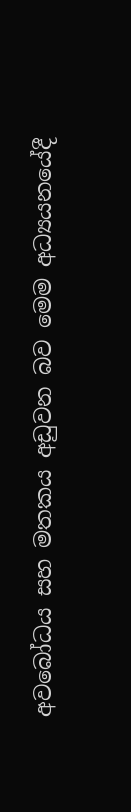අවබෝධය සහ මතකය අඩුවන බව මෙම අධ්‍යයනයේදී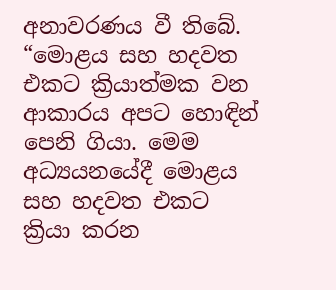අනාවරණය වී තිබේ. “මොළය සහ හදවත එකට ක්‍රියාත්මක වන ආකාරය අපට හොඳින් පෙනි ගියා. මෙම අධ්‍යයනයේදී මොළය සහ හදවත එකට ක්‍රියා කරන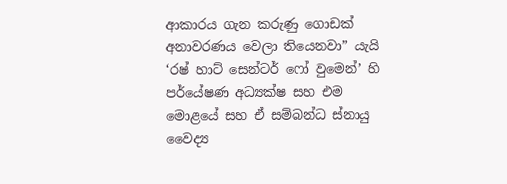ආකාරය ගැන කරුණු ගොඩක් අනාවරණය වෙලා තියෙනවා” යැයි ‘රෂ් හාට් සෙන්ටර් ෆෝ වුමෙන්’ හි පර්යේෂණ අධ්‍යක්ෂ සහ එම මොළයේ සහ ඒ සම්බන්ධ ස්නායු වෛද්‍ය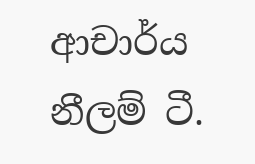ආචාර්ය නීලම් ටී.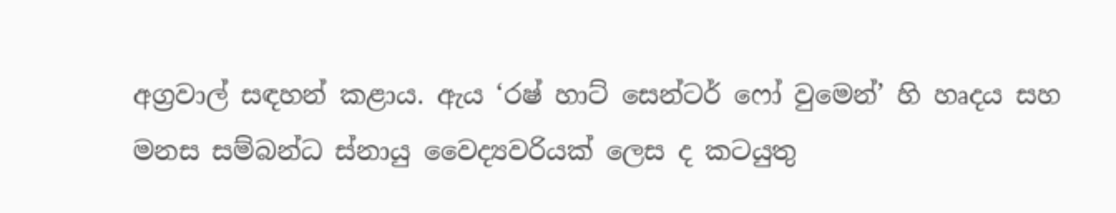අග්‍රවාල් සඳහන් කළාය. ඇය ‘රෂ් හාට් සෙන්ටර් ෆෝ වුමෙන්’ හි හෘදය සහ මනස සම්බන්ධ ස්නායු වෛද්‍යවරියක් ලෙස ද කටයුතු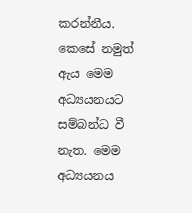කරන්නීය. කෙසේ නමුත් ඇය මෙම අධ්‍යයනයට සම්බන්ධ වී නැත. මෙම අධ්‍යයනය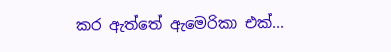කර ඇත්තේ ඇමෙරිකා එක්...